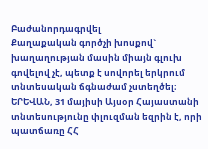Բաժանորդագրվել
Քաղաքական գործչի խոսքով` խաղաղության մասին միայն գլուխ գովելով չէ, պետք է սովորել երկրում տնտեսական ճգնաժամ չստեղծել։
ԵՐԵՎԱՆ, 31 մայիսի Այսօր Հայաստանի տնտեսությունը փլուզման եզրին է, որի պատճառը ՀՀ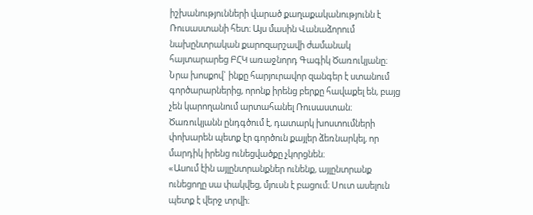իշխանությունների վարած քաղաքականությունն է Ռուսաստանի հետ։ Այս մասին Վանաձորում նախընտրական քարոզարշավի ժամանակ հայտարարեց ԲՀԿ առաջնորդ Գագիկ Ծառուկյանը։
Նրա խոսքով` ինքը հարյուրավոր զանգեր է ստանում գործարարներից, որոնք իրենց բերքը հավաքել են, բայց չեն կարողանում արտահանել Ռուսաստան։
Ծառուկյանն ընդգծում է, դատարկ խոստումների փոխարեն պետք էր գործուն քայլեր ձեռնարկել, որ մարդիկ իրենց ունեցվածքը չկորցնեն։
«Ասում էին այլընտրանքներ ունենք, այլընտրանք ունեցողը սա փակվեց, մյուսն է բացում։ Սուտ ասելուն պետք է վերջ տրվի։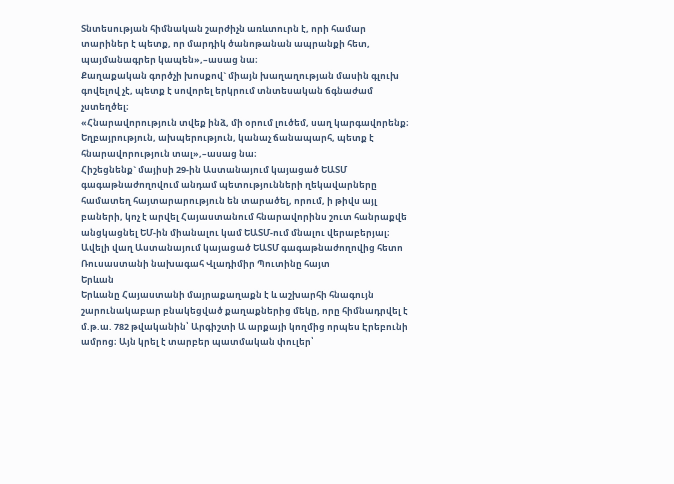Տնտեսության հիմնական շարժիչն առևտուրն է, որի համար տարիներ է պետք, որ մարդիկ ծանոթանան ապրանքի հետ, պայմանագրեր կապեն»,–ասաց նա։
Քաղաքական գործչի խոսքով` միայն խաղաղության մասին գլուխ գովելով չէ, պետք է սովորել երկրում տնտեսական ճգնաժամ չստեղծել։
«Հնարավորություն տվեք ինձ, մի օրում լուծեմ, սաղ կարգավորենք։ Եղբայրություն, ախպերություն, կանաչ ճանապարհ, պետք է հնարավորություն տալ»,–ասաց նա։
Հիշեցնենք` մայիսի 29-ին Աստանայում կայացած ԵԱՏՄ գագաթնաժողովում անդամ պետությունների ղեկավարները համատեղ հայտարարություն են տարածել, որում, ի թիվս այլ բաների, կոչ է արվել Հայաստանում հնարավորինս շուտ հանրաքվե անցկացնել ԵՄ-ին միանալու կամ ԵԱՏՄ-ում մնալու վերաբերյալ։
Ավելի վաղ Աստանայում կայացած ԵԱՏՄ գագաթնաժողովից հետո Ռուսաստանի նախագահ Վլադիմիր Պուտինը հայտ
Երևան
Երևանը Հայաստանի մայրաքաղաքն է և աշխարհի հնագույն շարունակաբար բնակեցված քաղաքներից մեկը, որը հիմնադրվել է մ.թ.ա. 782 թվականին՝ Արգիշտի Ա արքայի կողմից որպես Էրեբունի ամրոց։ Այն կրել է տարբեր պատմական փուլեր՝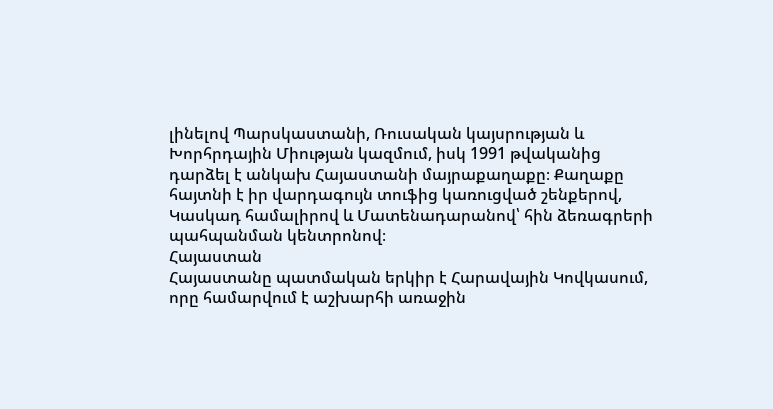լինելով Պարսկաստանի, Ռուսական կայսրության և Խորհրդային Միության կազմում, իսկ 1991 թվականից դարձել է անկախ Հայաստանի մայրաքաղաքը։ Քաղաքը հայտնի է իր վարդագույն տուֆից կառուցված շենքերով, Կասկադ համալիրով և Մատենադարանով՝ հին ձեռագրերի պահպանման կենտրոնով։
Հայաստան
Հայաստանը պատմական երկիր է Հարավային Կովկասում, որը համարվում է աշխարհի առաջին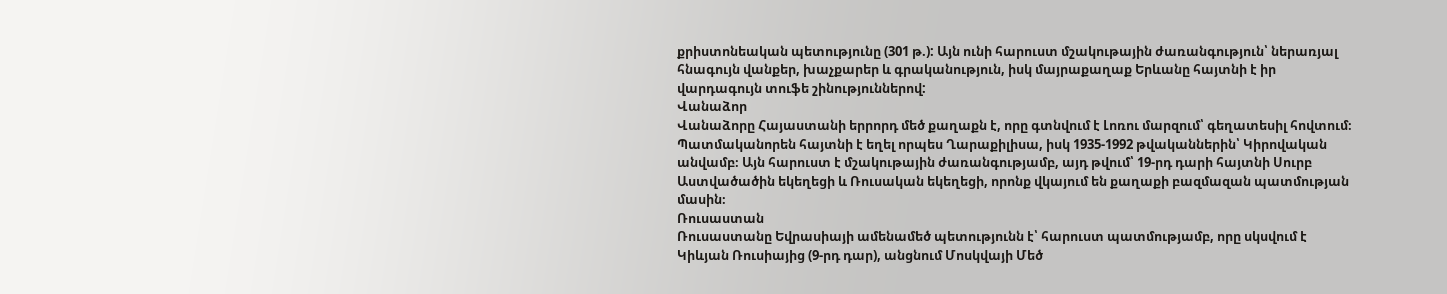քրիստոնեական պետությունը (301 թ.): Այն ունի հարուստ մշակութային ժառանգություն՝ ներառյալ հնագույն վանքեր, խաչքարեր և գրականություն, իսկ մայրաքաղաք Երևանը հայտնի է իր վարդագույն տուֆե շինություններով:
Վանաձոր
Վանաձորը Հայաստանի երրորդ մեծ քաղաքն է, որը գտնվում է Լոռու մարզում՝ գեղատեսիլ հովտում։ Պատմականորեն հայտնի է եղել որպես Ղարաքիլիսա, իսկ 1935-1992 թվականներին՝ Կիրովական անվամբ։ Այն հարուստ է մշակութային ժառանգությամբ, այդ թվում՝ 19-րդ դարի հայտնի Սուրբ Աստվածածին եկեղեցի և Ռուսական եկեղեցի, որոնք վկայում են քաղաքի բազմազան պատմության մասին։
Ռուսաստան
Ռուսաստանը Եվրասիայի ամենամեծ պետությունն է՝ հարուստ պատմությամբ, որը սկսվում է Կիևյան Ռուսիայից (9-րդ դար), անցնում Մոսկվայի Մեծ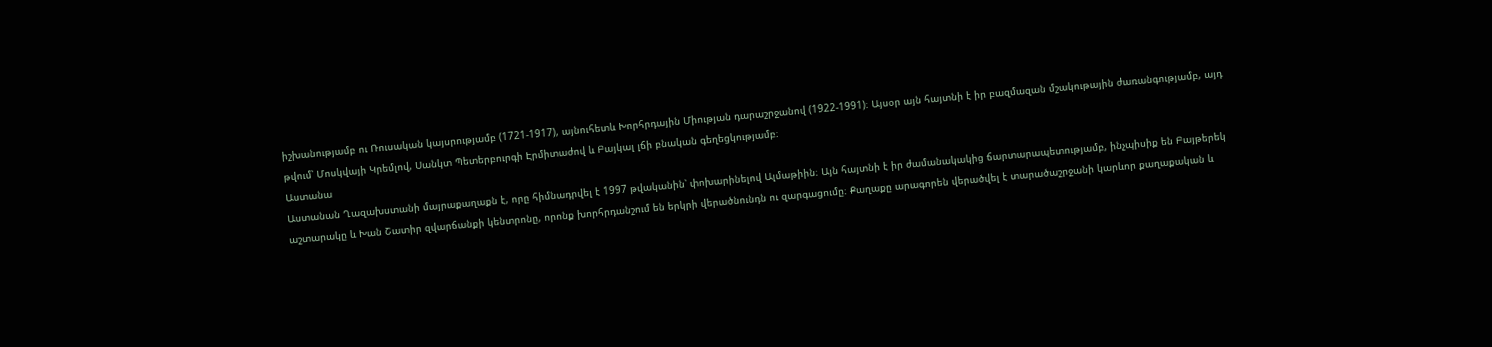իշխանությամբ ու Ռուսական կայսրությամբ (1721-1917), այնուհետև Խորհրդային Միության դարաշրջանով (1922-1991)։ Այսօր այն հայտնի է իր բազմազան մշակութային ժառանգությամբ, այդ թվում՝ Մոսկվայի Կրեմլով, Սանկտ Պետերբուրգի Էրմիտաժով և Բայկալ լճի բնական գեղեցկությամբ։
Աստանա
Աստանան Ղազախստանի մայրաքաղաքն է, որը հիմնադրվել է 1997 թվականին՝ փոխարինելով Ալմաթիին։ Այն հայտնի է իր ժամանակակից ճարտարապետությամբ, ինչպիսիք են Բայթերեկ աշտարակը և Խան Շատիր զվարճանքի կենտրոնը, որոնք խորհրդանշում են երկրի վերածնունդն ու զարգացումը։ Քաղաքը արագորեն վերածվել է տարածաշրջանի կարևոր քաղաքական և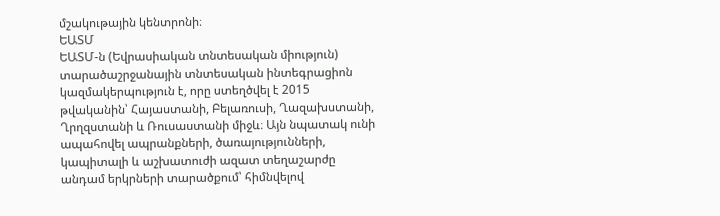մշակութային կենտրոնի։
ԵԱՏՄ
ԵԱՏՄ-ն (Եվրասիական տնտեսական միություն) տարածաշրջանային տնտեսական ինտեգրացիոն կազմակերպություն է, որը ստեղծվել է 2015 թվականին՝ Հայաստանի, Բելառուսի, Ղազախստանի, Ղրղզստանի և Ռուսաստանի միջև։ Այն նպատակ ունի ապահովել ապրանքների, ծառայությունների, կապիտալի և աշխատուժի ազատ տեղաշարժը անդամ երկրների տարածքում՝ հիմնվելով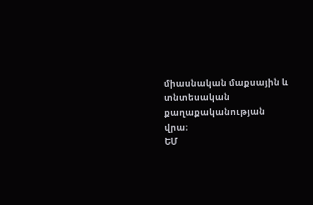միասնական մաքսային և տնտեսական քաղաքականության վրա։
ԵՄ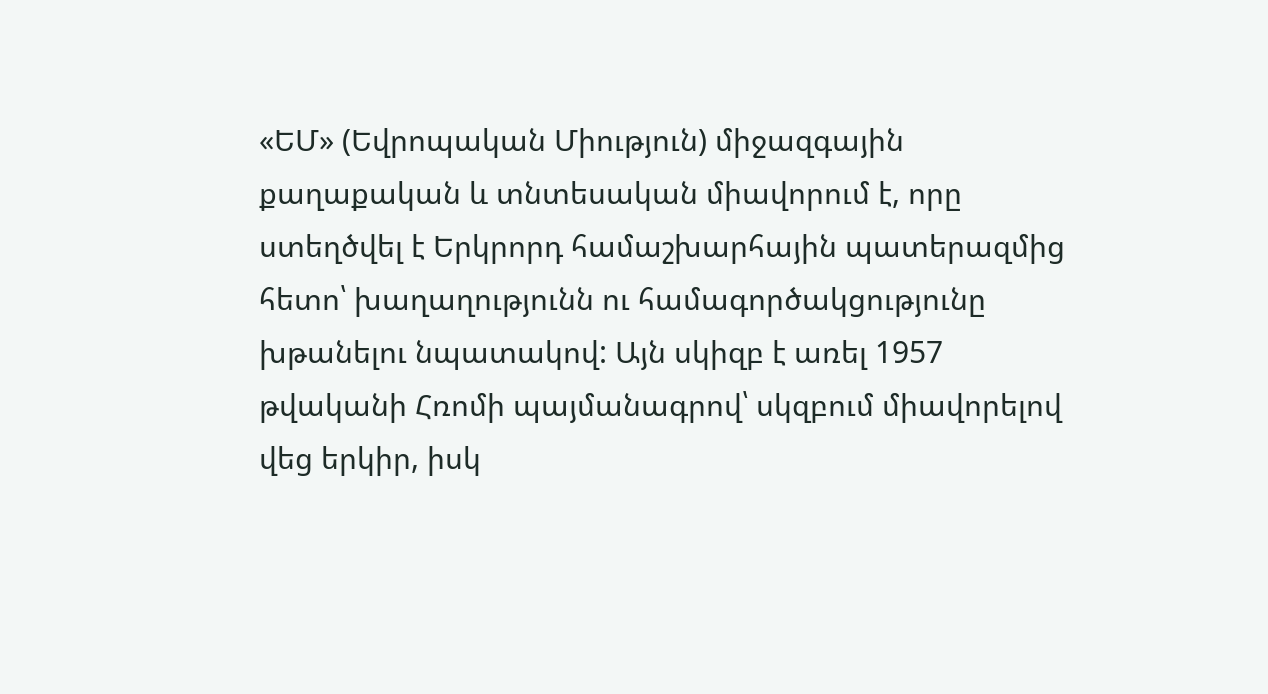«ԵՄ» (Եվրոպական Միություն) միջազգային քաղաքական և տնտեսական միավորում է, որը ստեղծվել է Երկրորդ համաշխարհային պատերազմից հետո՝ խաղաղությունն ու համագործակցությունը խթանելու նպատակով: Այն սկիզբ է առել 1957 թվականի Հռոմի պայմանագրով՝ սկզբում միավորելով վեց երկիր, իսկ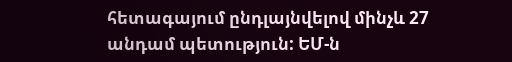հետագայում ընդլայնվելով մինչև 27 անդամ պետություն: ԵՄ-ն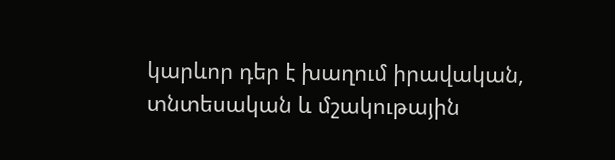կարևոր դեր է խաղում իրավական, տնտեսական և մշակութային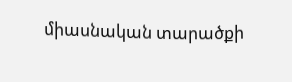միասնական տարածքի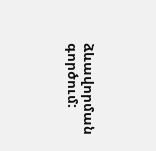ձևավորման գործում: